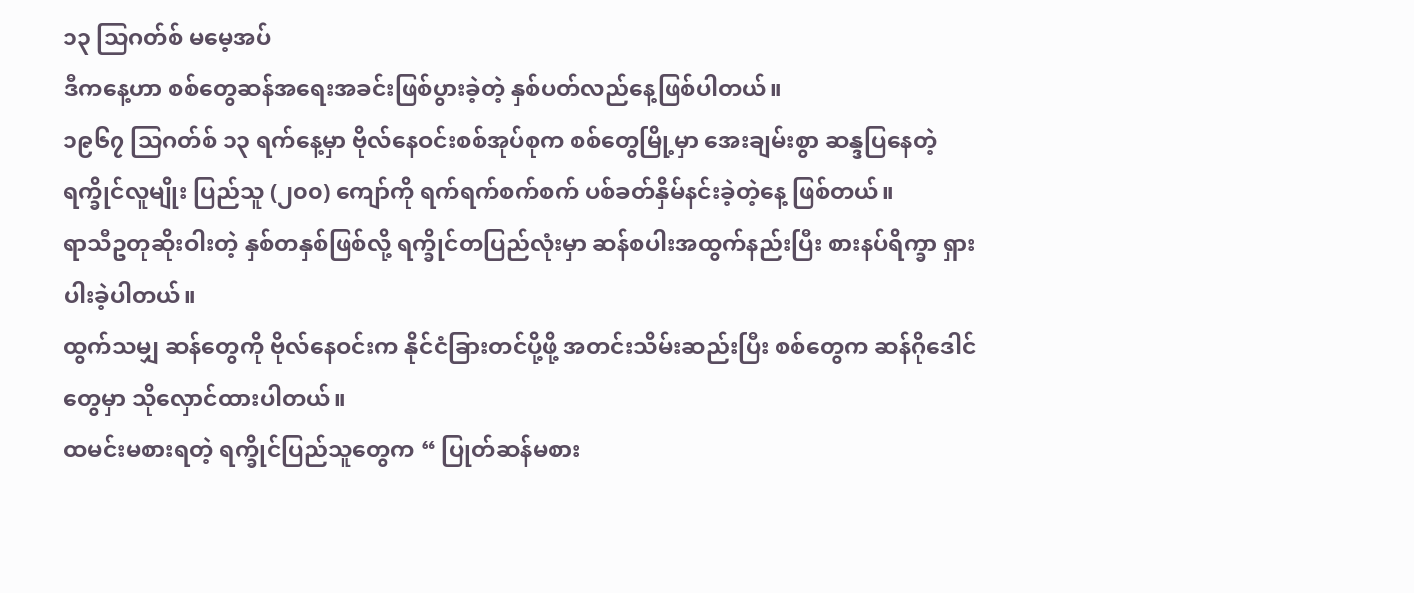၁၃ သြဂတ်စ် မမေ့အပ်
ဒီကနေ့ဟာ စစ်တွေဆန်အရေးအခင်းဖြစ်ပွားခဲ့တဲ့ နှစ်ပတ်လည်နေ့ဖြစ်ပါတယ်။
၁၉၆၇ သြဂတ်စ် ၁၃ ရက်နေ့မှာ ဗိုလ်နေဝင်းစစ်အုပ်စုက စစ်တွေမြို့မှာ အေးချမ်းစွာ ဆန္ဒပြနေတဲ့ ရက္ခိုင်လူမျိုး ပြည်သူ (၂၀၀) ကျော်ကို ရက်ရက်စက်စက် ပစ်ခတ်နှိမ်နင်းခဲ့တဲ့နေ့ ဖြစ်တယ်။
ရာသီဥတုဆိုးဝါးတဲ့ နှစ်တနှစ်ဖြစ်လို့ ရက္ခိုင်တပြည်လုံးမှာ ဆန်စပါးအထွက်နည်းပြီး စားနပ်ရိက္ခာ ရှားပါးခဲ့ပါတယ်။
ထွက်သမျှ ဆန်တွေကို ဗိုလ်နေဝင်းက နိုင်ငံခြားတင်ပို့ဖို့ အတင်းသိမ်းဆည်းပြီး စစ်တွေက ဆန်ဂိုဒေါင်တွေမှာ သိုလှောင်ထားပါတယ်။
ထမင်းမစားရတဲ့ ရက္ခိုင်ပြည်သူတွေက “ ပြုတ်ဆန်မစား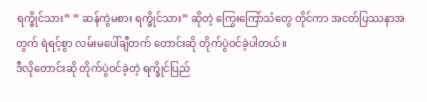ရက္ခိုင်သား” ” ဆန်ကွဲမစား ရက္ခိုင်သား” ဆိုတဲ့ ကြွေးကြော်သံတွေ တိုင်ကာ အငတ်ပြဿနာအတွက် ရဲရင့်စွာ လမ်းမပေါ်ချီတက် တောင်းဆို တိုက်ပွဲဝင်ခဲ့ပါတယ်။
ဒီလိုတောင်းဆို တိုက်ပွဲဝင်ခဲ့တဲ့ ရက္ခိုင်ပြည်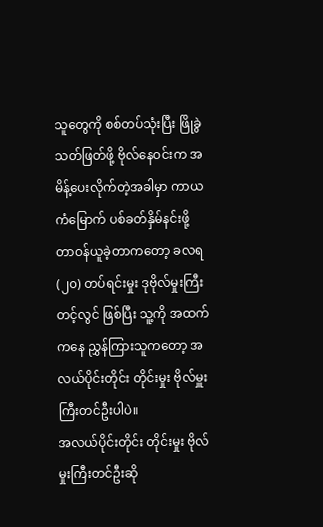သူတွေကို စစ်တပ်သုံးပြီး ဖြိုခွဲသတ်ဖြတ်ဖို့ ဗိုလ်နေဝင်းက အမိန့်ပေးလိုက်တဲ့အခါမှာ ကာယကံမြောက် ပစ်ခတ်နှိမ်နင်းဖို့ တာဝန်ယူခဲ့တာကတော့ ခလရ (၂၀) တပ်ရင်းမှုး ဒုဗိုလ်မှုးကြီး တင့်လွင် ဖြစ်ပြီး သူ့ကို အထက်ကနေ ညွှန်ကြားသူကတော့ အလယ်ပိုင်းတိုင်း တိုင်းမှုး ဗိုလ်မှူးကြီးတင်ဦးပါပဲ။
အလယ်ပိုင်းတိုင်း တိုင်းမှုး ဗိုလ်မှုးကြီးတင်ဦးဆို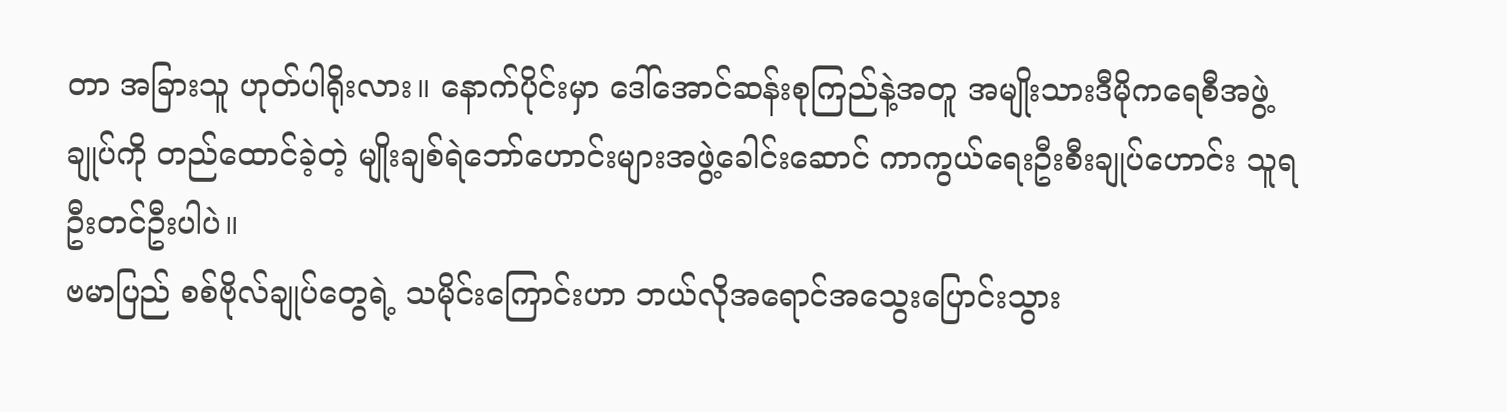တာ အခြားသူ ဟုတ်ပါရိုးလား။ နောက်ပိုင်းမှာ ဒေါ်အောင်ဆန်းစုကြည်နဲ့အတူ အမျိုးသားဒီမိုကရေစီအဖွဲ့ချုပ်ကို တည်ထောင်ခဲ့တဲ့ မျိုးချစ်ရဲဘော်ဟောင်းများအဖွဲ့ခေါင်းဆောင် ကာကွယ်ရေးဦးစီးချုပ်ဟောင်း သူရဦးတင်ဦးပါပဲ။
ဗမာပြည် စစ်ဗိုလ်ချုပ်တွေရဲ့ သမိုင်းကြောင်းဟာ ဘယ်လိုအရောင်အသွေးပြောင်းသွား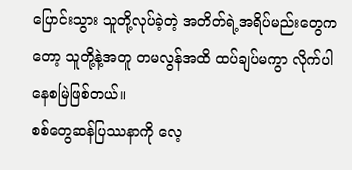ပြောင်းသွား သူတို့လုပ်ခဲ့တဲ့ အတိတ်ရဲ့အရိပ်မည်းတွေကတော့ သူတို့နဲ့အတူ တမလွန်အထိ ထပ်ချပ်မကွာ လိုက်ပါနေစမြဲဖြစ်တယ်။
စစ်တွေဆန်ပြဿနာကို လေ့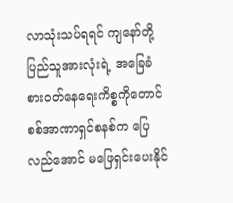လာသုံးသပ်ရရင် ကျနော်တို့ပြည်သူအားလုံးရဲ့ အခြေခံစားဝတ်နေရေးကိစ္စကိုတောင် စစ်အာဏာရှင်စနစ်က ပြေလည်အောင် မဖြေရှင်းပေးနိုင်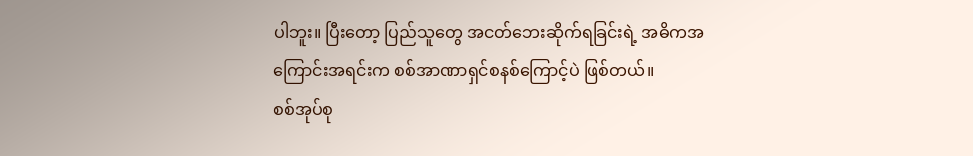ပါဘူး။ ပြီးတော့ ပြည်သူတွေ အငတ်ဘေးဆိုက်ရခြင်းရဲ့ အဓိကအကြောင်းအရင်းက စစ်အာဏာရှင်စနစ်ကြောင့်ပဲ ဖြစ်တယ်။
စစ်အုပ်စု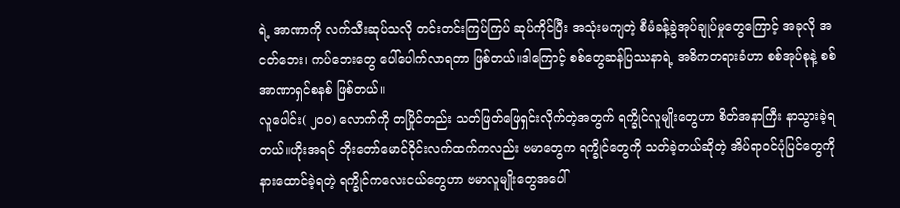ရဲ့ အာဏာကို လက်သီးဆုပ်သလို တင်းတင်းကြပ်ကြပ် ဆုပ်ကိုင်ပြီး အသုံးမကျတဲ့ စီမံခန့်ခွဲအုပ်ချုပ်မှုတွေကြောင့် အခုလို အငတ်ဘေး၊ ကပ်ဘေးတွေ ပေါ်ပေါက်လာရတာ ဖြစ်တယ်။ဒါကြောင့် စစ်တွေဆန်ပြဿနာရဲ့ အဓိကတရားခံဟာ စစ်အုပ်စုနဲ့ စစ်အာဏာရှင်စနစ် ဖြစ်တယ်။
လူပေါင်း( ၂၀၀) လောက်ကို တပြိုင်တည်း သတ်ဖြတ်ဖြေရှင်းလိုက်တဲ့အတွက် ရက္ခိုင်လူမျိုးတွေဟာ စိတ်အနာကြီး နာသွားခဲ့ရတယ်။ဟိုးအရင် ဘိုးတော်မောင်ဝိုင်းလက်ထက်ကလည်း ဗမာတွေက ရက္ခိုင်တွေကို သတ်ခဲ့တယ်ဆိုတဲ့ အိပ်ရာဝင်ပုံပြင်တွေကို နားထောင်ခဲ့ရတဲ့ ရက္ခိုင်ကလေးငယ်တွေဟာ ဗမာလူမျိုးတွေအပေါ်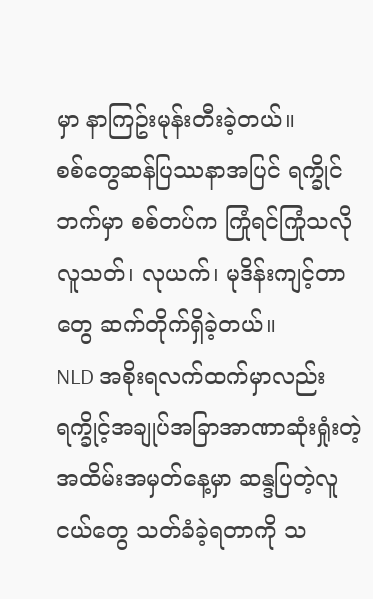မှာ နာကြဥ်းမုန်းတီးခဲ့တယ်။
စစ်တွေဆန်ပြဿနာအပြင် ရက္ခိုင်ဘက်မှာ စစ်တပ်က ကြုံရင်ကြုံသလို လူသတ်၊ လုယက်၊ မုဒိန်းကျင့်တာတွေ ဆက်တိုက်ရှိခဲ့တယ်။
NLD အစိုးရလက်ထက်မှာလည်း ရက္ခိုင့်အချုပ်အခြာအာဏာဆုံးရှုံးတဲ့အထိမ်းအမှတ်နေ့မှာ ဆန္ဒပြတဲ့လူငယ်တွေ သတ်ခံခဲ့ရတာကို သ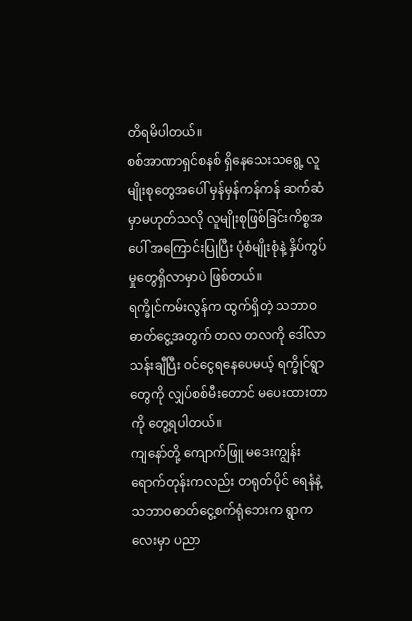တိရမိပါတယ်။
စစ်အာဏာရှင်စနစ် ရှိနေသေးသရွေ့ လူမျိုးစုတွေအပေါ် မှန်မှန်ကန်ကန် ဆက်ဆံမှာမဟုတ်သလို လူမျိုးစုဖြစ်ခြင်းကိစ္စအပေါ် အကြောင်းပြုပြီး ပုံစံမျိုးစုံနဲ့ နှိပ်ကွပ်မှုတွေရှိလာမှာပဲ ဖြစ်တယ်။
ရက္ခိုင်ကမ်းလွန်က ထွက်ရှိတဲ့ သဘာဝဓာတ်ငွေ့အတွက် တလ တလကို ဒေါ်လာသန်းချီပြီး ဝင်ငွေရနေပေမယ့် ရက္ခိုင်ရွာတွေကို လျှပ်စစ်မီးတောင် မပေးထားတာကို တွေ့ရပါတယ်။
ကျနော်တို့ ကျောက်ဖြူ မဒေးကျွန်းရောက်တုန်းကလည်း တရုတ်ပိုင် ရေနံနဲ့သဘာဝဓာတ်ငွေ့စက်ရုံဘေးက ရွာကလေးမှာ ပညာ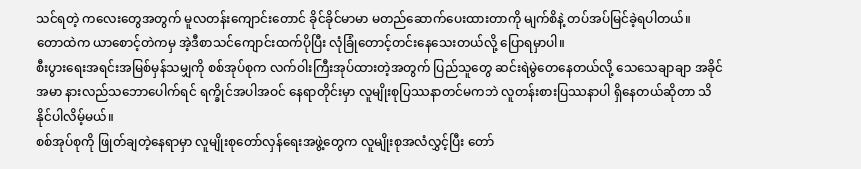သင်ရတဲ့ ကလေးတွေအတွက် မူလတန်းကျောင်းတောင် ခိုင်ခိုင်မာမာ မတည်ဆောက်ပေးထားတာကို မျက်စိနဲ့ တပ်အပ်မြင်ခဲ့ရပါတယ်။
တောထဲက ယာစောင့်တဲကမှ အဲ့ဒီစာသင်ကျောင်းထက်ပိုပြီး လုံခြုံတောင့်တင်းနေသေးတယ်လို့ ပြောရမှာပါ။
စီးပွားရေးအရင်းအမြစ်မှန်သမျှကို စစ်အုပ်စုက လက်ဝါးကြီးအုပ်ထားတဲ့အတွက် ပြည်သူတွေ ဆင်းရဲမွဲတေနေတယ်လို့ သေသေချာချာ အခိုင်အမာ နားလည်သဘောပေါက်ရင် ရက္ခိုင်အပါအဝင် နေရာတိုင်းမှာ လူမျိုးစုပြဿနာတင်မကဘဲ လူတန်းစားပြဿနာပါ ရှိနေတယ်ဆိုတာ သိနိုင်ပါလိမ့်မယ်။
စစ်အုပ်စုကို ဖြုတ်ချတဲ့နေရာမှာ လူမျိုးစုတော်လှန်ရေးအဖွဲ့တွေက လူမျိုးစုအလံလွှင့်ပြီး တော်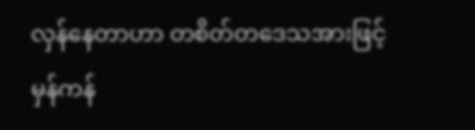လှန်နေတာဟာ တစိတ်တဒေသအားဖြင့် မှန်ကန်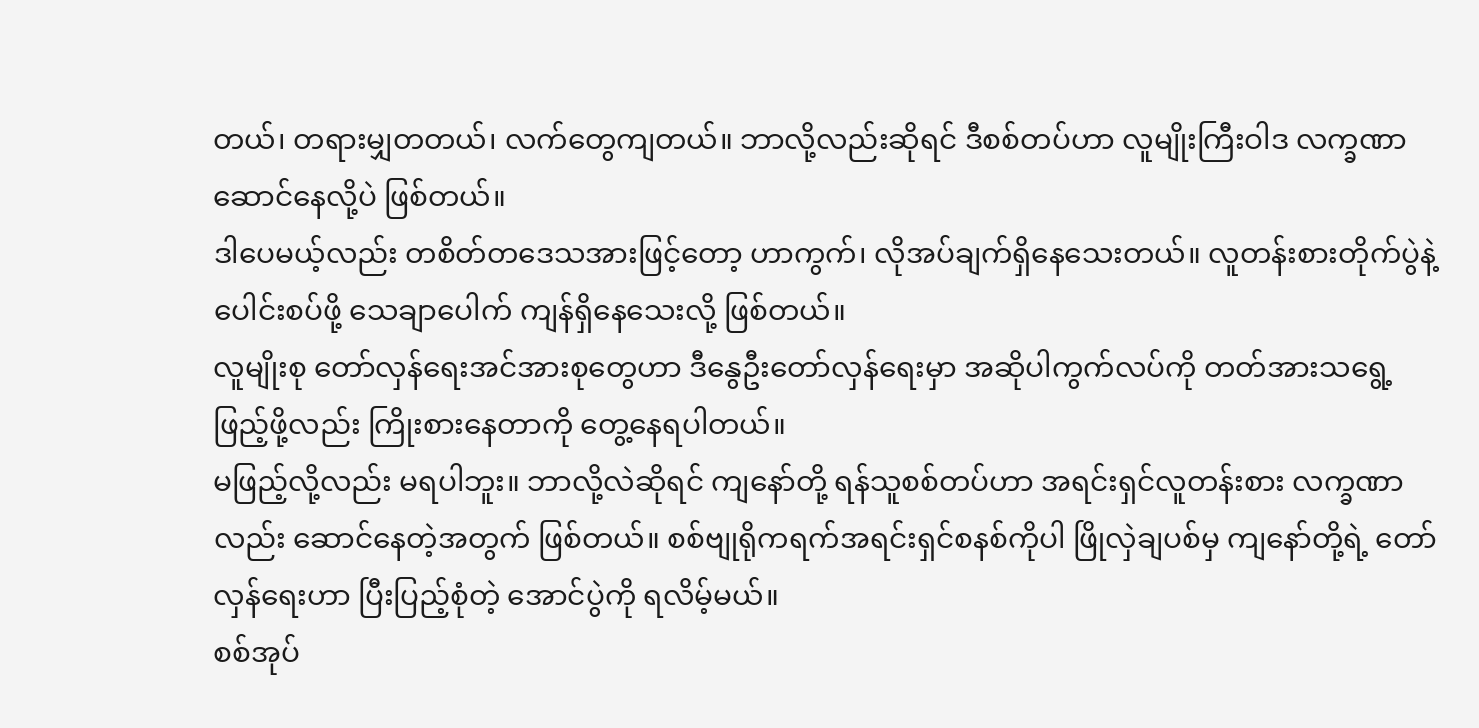တယ်၊ တရားမျှတတယ်၊ လက်တွေကျတယ်။ ဘာလို့လည်းဆိုရင် ဒီစစ်တပ်ဟာ လူမျိုးကြီးဝါဒ လက္ခဏာဆောင်နေလို့ပဲ ဖြစ်တယ်။
ဒါပေမယ့်လည်း တစိတ်တဒေသအားဖြင့်တော့ ဟာကွက်၊ လိုအပ်ချက်ရှိနေသေးတယ်။ လူတန်းစားတိုက်ပွဲနဲ့ ပေါင်းစပ်ဖို့ သေချာပေါက် ကျန်ရှိနေသေးလို့ ဖြစ်တယ်။
လူမျိုးစု တော်လှန်ရေးအင်အားစုတွေဟာ ဒီနွေဦးတော်လှန်ရေးမှာ အဆိုပါကွက်လပ်ကို တတ်အားသရွေ့ ဖြည့်ဖို့လည်း ကြိုးစားနေတာကို တွေ့နေရပါတယ်။
မဖြည့်လို့လည်း မရပါဘူး။ ဘာလို့လဲဆိုရင် ကျနော်တို့ ရန်သူစစ်တပ်ဟာ အရင်းရှင်လူတန်းစား လက္ခဏာလည်း ဆောင်နေတဲ့အတွက် ဖြစ်တယ်။ စစ်ဗျုရိုကရက်အရင်းရှင်စနစ်ကိုပါ ဖြိုလှဲချပစ်မှ ကျနော်တို့ရဲ့ တော်လှန်ရေးဟာ ပြီးပြည့်စုံတဲ့ အောင်ပွဲကို ရလိမ့်မယ်။
စစ်အုပ်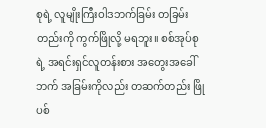စုရဲ့ လူမျိုးကြီးဝါဒဘက်ခြမ်း တခြမ်းတည်းကို ကွက်ဖြိုလို့ မရဘူး။ စစ်အုပ်စုရဲ့ အရင်းရှင်လူတန်းစား အတွေးအခေါ်ဘက် အခြမ်းကိုလည်း တဆက်တည်း ဖြိုပစ်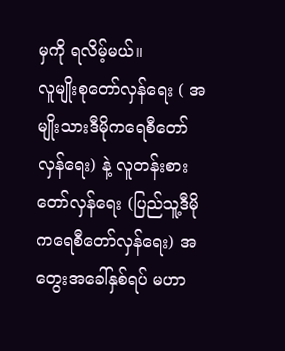မှကို ရလိမ့်မယ်။
လူမျိုးစုတော်လှန်ရေး ( အမျိုးသားဒီမိုကရေစီတော်လှန်ရေး) နဲ့ လူတန်းစားတော်လှန်ရေး (ပြည်သူ့ဒီမိုကရေစီတော်လှန်ရေး) အတွေးအခေါ်နှစ်ရပ် မဟာ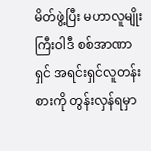မိတ်ဖွဲ့ပြီး မဟာလူမျိုးကြီးဝါဒီ စစ်အာဏာရှင် အရင်းရှင်လူတန်းစားကို တွန်းလှန်ရမှာ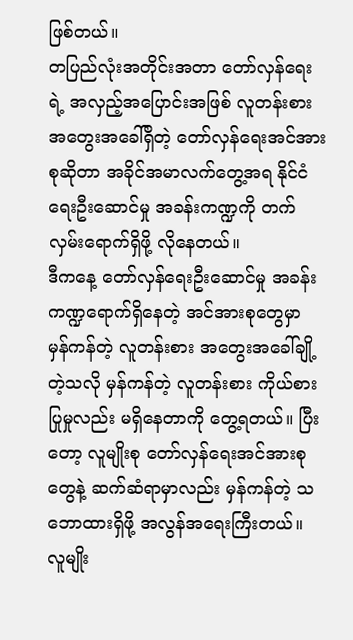ဖြစ်တယ်။
တပြည်လုံးအတိုင်းအတာ တော်လှန်ရေးရဲ့ အလှည့်အပြောင်းအဖြစ် လူတန်းစားအတွေးအခေါ်ရှိတဲ့ တော်လှန်ရေးအင်အားစုဆိုတာ အခိုင်အမာလက်တွေ့အရ နိုင်ငံရေးဦးဆောင်မှု အခန်းကဏ္ဍကို တက်လှမ်းရောက်ရှိဖို့ လိုနေတယ်။
ဒီကနေ့ တော်လှန်ရေးဦးဆောင်မှု အခန်းကဏ္ဍရောက်ရှိနေတဲ့ အင်အားစုတွေမှာ မှန်ကန်တဲ့ လူတန်းစား အတွေးအခေါ်ချို့တဲ့သလို မှန်ကန်တဲ့ လူတန်းစား ကိုယ်စားပြုမှုလည်း မရှိနေတာကို တွေ့ရတယ်။ ပြီးတော့ လူမျိုးစု တော်လှန်ရေးအင်အားစုတွေနဲ့ ဆက်ဆံရာမှာလည်း မှန်ကန်တဲ့ သဘောထားရှိဖို့ အလွန်အရေးကြီးတယ်။
လူမျိုး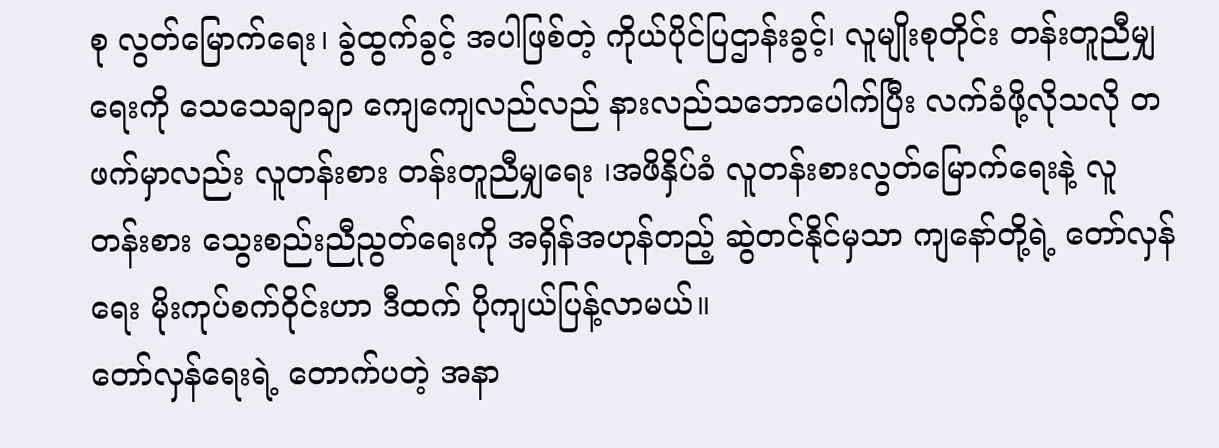စု လွတ်မြောက်ရေး၊ ခွဲထွက်ခွင့် အပါဖြစ်တဲ့ ကိုယ်ပိုင်ပြဌာန်းခွင့်၊ လူမျိုးစုတိုင်း တန်းတူညီမျှရေးကို သေသေချာချာ ကျေကျေလည်လည် နားလည်သဘောပေါက်ပြီး လက်ခံဖို့လိုသလို တဖက်မှာလည်း လူတန်းစား တန်းတူညီမျှရေး ၊အဖိနှိပ်ခံ လူတန်းစားလွတ်မြောက်ရေးနဲ့ လူတန်းစား သွေးစည်းညီညွတ်ရေးကို အရှိန်အဟုန်တည့် ဆွဲတင်နိုင်မှသာ ကျနော်တို့ရဲ့ တော်လှန်ရေး မိုးကုပ်စက်ဝိုင်းဟာ ဒီထက် ပိုကျယ်ပြန့်လာမယ်။
တော်လှန်ရေးရဲ့ တောက်ပတဲ့ အနာ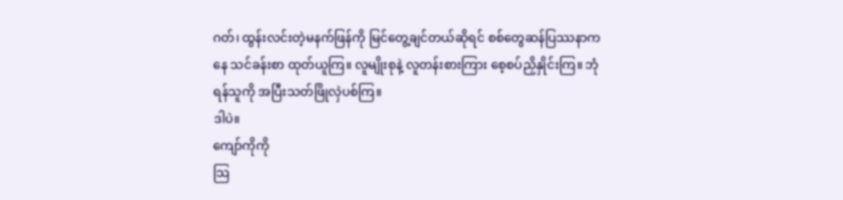ဂတ်၊ ထွန်းလင်းတဲ့မနက်ဖြန်ကို မြင်တွေ့ချင်တယ်ဆိုရင် စစ်တွေဆန်ပြဿနာကနေ သင်ခန်းစာ ထုတ်ယူကြ။ လူမျိုးစုနဲ့ လူတန်းစားကြား စေ့စပ်ညှိနှိုင်းကြ။ ဘုံရန်သူကို အပြီးသတ်ဖြိုလှဲပစ်ကြ။
ဒါပဲ။
ကျော်ကိုကို
သြ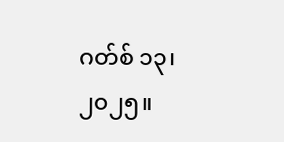ဂတ်စ် ၁၃၊ ၂၀၂၅။